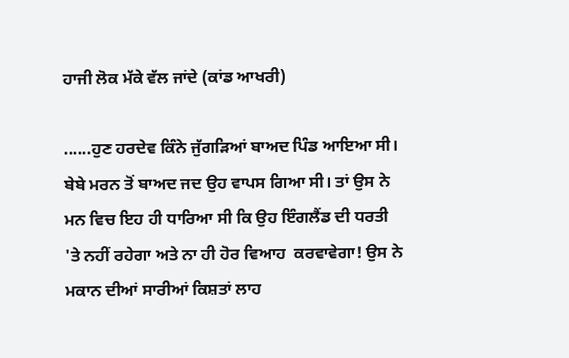ਹਾਜੀ ਲੋਕ ਮੱਕੇ ਵੱਲ ਜਾਂਦੇ (ਕਾਂਡ ਆਖਰੀ)

......ਹੁਣ ਹਰਦੇਵ ਕਿੰਨੇ ਜੁੱਗੜਿਆਂ ਬਾਅਦ ਪਿੰਡ ਆਇਆ ਸੀ। ਬੇਬੇ ਮਰਨ ਤੋਂ ਬਾਅਦ ਜਦ ਉਹ ਵਾਪਸ ਗਿਆ ਸੀ। ਤਾਂ ਉਸ ਨੇ ਮਨ ਵਿਚ ਇਹ ਹੀ ਧਾਰਿਆ ਸੀ ਕਿ ਉਹ ਇੰਗਲੈਂਡ ਦੀ ਧਰਤੀ 'ਤੇ ਨਹੀਂ ਰਹੇਗਾ ਅਤੇ ਨਾ ਹੀ ਹੋਰ ਵਿਆਹ  ਕਰਵਾਵੇਗਾ! ਉਸ ਨੇ ਮਕਾਨ ਦੀਆਂ ਸਾਰੀਆਂ ਕਿਸ਼ਤਾਂ ਲਾਹ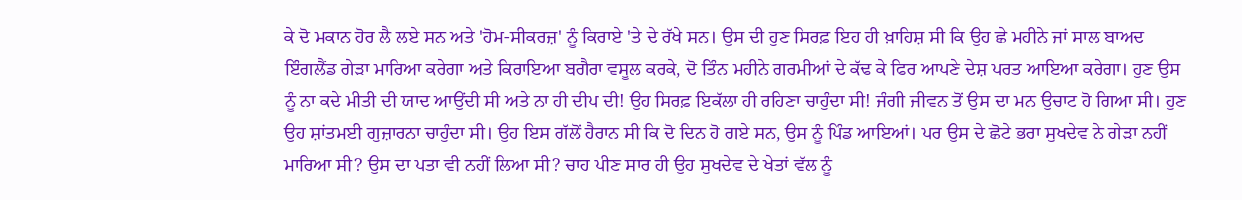ਕੇ ਦੋ ਮਕਾਨ ਹੋਰ ਲੈ ਲਏ ਸਨ ਅਤੇ 'ਹੋਮ-ਸੀਕਰਜ਼' ਨੂੰ ਕਿਰਾਏ 'ਤੇ ਦੇ ਰੱਖੇ ਸਨ। ਉਸ ਦੀ ਹੁਣ ਸਿਰਫ਼ ਇਹ ਹੀ ਖ਼ਾਹਿਸ਼ ਸੀ ਕਿ ਉਹ ਛੇ ਮਹੀਨੇ ਜਾਂ ਸਾਲ ਬਾਅਦ ਇੰਗਲੈਂਡ ਗੇੜਾ ਮਾਰਿਆ ਕਰੇਗਾ ਅਤੇ ਕਿਰਾਇਆ ਬਗੈਰਾ ਵਸੂਲ ਕਰਕੇ, ਦੋ ਤਿੰਨ ਮਹੀਨੇ ਗਰਮੀਆਂ ਦੇ ਕੱਢ ਕੇ ਫਿਰ ਆਪਣੇ ਦੇਸ਼ ਪਰਤ ਆਇਆ ਕਰੇਗਾ। ਹੁਣ ਉਸ ਨੂੰ ਨਾ ਕਦੇ ਮੀਤੀ ਦੀ ਯਾਦ ਆਉਂਦੀ ਸੀ ਅਤੇ ਨਾ ਹੀ ਦੀਪ ਦੀ! ਉਹ ਸਿਰਫ਼ ਇਕੱਲਾ ਹੀ ਰਹਿਣਾ ਚਾਹੁੰਦਾ ਸੀ! ਜੰਗੀ ਜੀਵਨ ਤੋਂ ਉਸ ਦਾ ਮਨ ਉਚਾਟ ਹੋ ਗਿਆ ਸੀ। ਹੁਣ ਉਹ ਸ਼ਾਂਤਮਈ ਗੁਜ਼ਾਰਨਾ ਚਾਹੁੰਦਾ ਸੀ। ਉਹ ਇਸ ਗੱਲੋਂ ਹੈਰਾਨ ਸੀ ਕਿ ਦੋ ਦਿਨ ਹੋ ਗਏ ਸਨ, ਉਸ ਨੂੰ ਪਿੰਡ ਆਇਆਂ। ਪਰ ਉਸ ਦੇ ਛੋਟੇ ਭਰਾ ਸੁਖਦੇਵ ਨੇ ਗੇੜਾ ਨਹੀਂ ਮਾਰਿਆ ਸੀ? ਉਸ ਦਾ ਪਤਾ ਵੀ ਨਹੀਂ ਲਿਆ ਸੀ? ਚਾਹ ਪੀਣ ਸਾਰ ਹੀ ਉਹ ਸੁਖਦੇਵ ਦੇ ਖੇਤਾਂ ਵੱਲ ਨੂੰ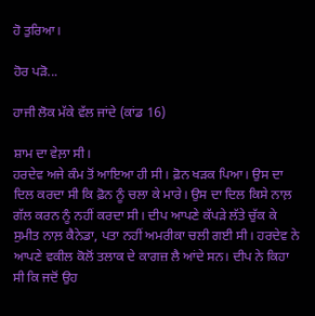ਹੋ ਤੁਰਿਆ।

ਹੋਰ ਪੜੋ...

ਹਾਜੀ ਲੋਕ ਮੱਕੇ ਵੱਲ ਜਾਂਦੇ (ਕਾਂਡ 16)

ਸ਼ਾਮ ਦਾ ਵੇਲ਼ਾ ਸੀ।
ਹਰਦੇਵ ਅਜੇ ਕੰਮ ਤੋਂ ਆਇਆ ਹੀ ਸੀ। ਫ਼ੋਨ ਖੜਕ ਪਿਆ। ਉਸ ਦਾ ਦਿਲ ਕਰਦਾ ਸੀ ਕਿ ਫ਼ੋਨ ਨੂੰ ਚਲਾ ਕੇ ਮਾਰੇ। ਉਸ ਦਾ ਦਿਲ ਕਿਸੇ ਨਾਲ਼ ਗੱਲ ਕਰਨ ਨੂੰ ਨਹੀਂ ਕਰਦਾ ਸੀ। ਦੀਪ ਆਪਣੇ ਕੱਪੜੇ ਲੱਤੇ ਚੁੱਕ ਕੇ ਸੁਮੀਤ ਨਾਲ਼ ਕੈਨੇਡਾ, ਪਤਾ ਨਹੀਂ ਅਮਰੀਕਾ ਚਲੀ ਗਈ ਸੀ। ਹਰਦੇਵ ਨੇ ਆਪਣੇ ਵਕੀਲ ਕੋਲੋਂ ਤਲਾਕ ਦੇ ਕਾਗਜ਼ ਲੈ ਆਂਦੇ ਸਨ। ਦੀਪ ਨੇ ਕਿਹਾ ਸੀ ਕਿ ਜਦੋਂ ਉਹ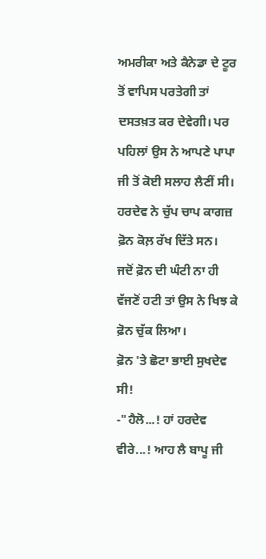ਅਮਰੀਕਾ ਅਤੇ ਕੈਨੇਡਾ ਦੇ ਟੂਰ ਤੋਂ ਵਾਪਿਸ ਪਰਤੇਗੀ ਤਾਂ ਦਸਤਖ਼ਤ ਕਰ ਦੇਵੇਗੀ। ਪਰ ਪਹਿਲਾਂ ਉਸ ਨੇ ਆਪਣੇ ਪਾਪਾ ਜੀ ਤੋਂ ਕੋਈ ਸਲਾਹ ਲੈਣੀਂ ਸੀ। ਹਰਦੇਵ ਨੇ ਚੁੱਪ ਚਾਪ ਕਾਗਜ਼ ਫ਼ੋਨ ਕੋਲ਼ ਰੱਖ ਦਿੱਤੇ ਸਨ।
ਜਦੋਂ ਫ਼ੋਨ ਦੀ ਘੰਟੀ ਨਾ ਹੀ ਵੱਜਣੋਂ ਹਟੀ ਤਾਂ ਉਸ ਨੇ ਖਿਝ ਕੇ ਫ਼ੋਨ ਚੁੱਕ ਲਿਆ।
ਫ਼ੋਨ 'ਤੇ ਛੋਟਾ ਭਾਈ ਸੁਖਦੇਵ ਸੀ!
-"ਹੈਲੋ...! ਹਾਂ ਹਰਦੇਵ ਵੀਰੇ...! ਆਹ ਲੈ ਬਾਪੂ ਜੀ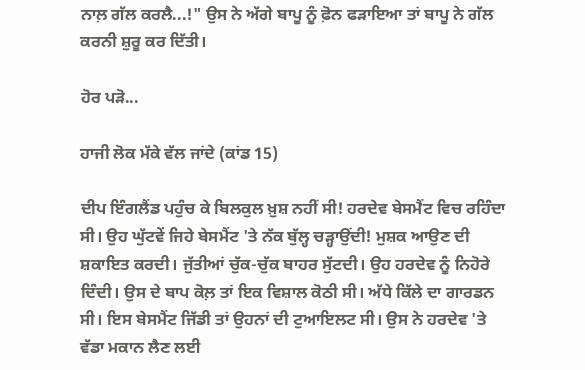ਨਾਲ਼ ਗੱਲ ਕਰਲੈ...!" ਉਸ ਨੇ ਅੱਗੇ ਬਾਪੂ ਨੂੰ ਫ਼ੋਨ ਫੜਾਇਆ ਤਾਂ ਬਾਪੂ ਨੇ ਗੱਲ ਕਰਨੀ ਸ਼ੁਰੂ ਕਰ ਦਿੱਤੀ।

ਹੋਰ ਪੜੋ...

ਹਾਜੀ ਲੋਕ ਮੱਕੇ ਵੱਲ ਜਾਂਦੇ (ਕਾਂਡ 15)

ਦੀਪ ਇੰਗਲੈਂਡ ਪਹੁੰਚ ਕੇ ਬਿਲਕੁਲ ਖ਼ੁਸ਼ ਨਹੀਂ ਸੀ! ਹਰਦੇਵ ਬੇਸਮੈਂਟ ਵਿਚ ਰਹਿੰਦਾ ਸੀ। ਉਹ ਘੁੱਟਵੇਂ ਜਿਹੇ ਬੇਸਮੈਂਟ 'ਤੇ ਨੱਕ ਬੁੱਲ੍ਹ ਚੜ੍ਹਾਉਂਦੀ! ਮੁਸ਼ਕ ਆਉਣ ਦੀ ਸ਼ਕਾਇਤ ਕਰਦੀ। ਜੁੱਤੀਆਂ ਚੁੱਕ-ਚੁੱਕ ਬਾਹਰ ਸੁੱਟਦੀ। ਉਹ ਹਰਦੇਵ ਨੂੰ ਨਿਹੋਰੇ ਦਿੰਦੀ। ਉਸ ਦੇ ਬਾਪ ਕੋਲ਼ ਤਾਂ ਇਕ ਵਿਸ਼ਾਲ ਕੋਠੀ ਸੀ। ਅੱਧੇ ਕਿੱਲੇ ਦਾ ਗਾਰਡਨ ਸੀ। ਇਸ ਬੇਸਮੈਂਟ ਜਿੱਡੀ ਤਾਂ ਉਹਨਾਂ ਦੀ ਟੁਆਇਲਟ ਸੀ। ਉਸ ਨੇ ਹਰਦੇਵ 'ਤੇ ਵੱਡਾ ਮਕਾਨ ਲੈਣ ਲਈ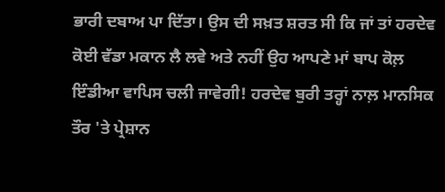ਭਾਰੀ ਦਬਾਅ ਪਾ ਦਿੱਤਾ। ਉਸ ਦੀ ਸਖ਼ਤ ਸ਼ਰਤ ਸੀ ਕਿ ਜਾਂ ਤਾਂ ਹਰਦੇਵ ਕੋਈ ਵੱਡਾ ਮਕਾਨ ਲੈ ਲਵੇ ਅਤੇ ਨਹੀਂ ਉਹ ਆਪਣੇ ਮਾਂ ਬਾਪ ਕੋਲ਼ ਇੰਡੀਆ ਵਾਪਿਸ ਚਲੀ ਜਾਵੇਗੀ! ਹਰਦੇਵ ਬੁਰੀ ਤਰ੍ਹਾਂ ਨਾਲ਼ ਮਾਨਸਿਕ ਤੌਰ 'ਤੇ ਪ੍ਰੇਸ਼ਾਨ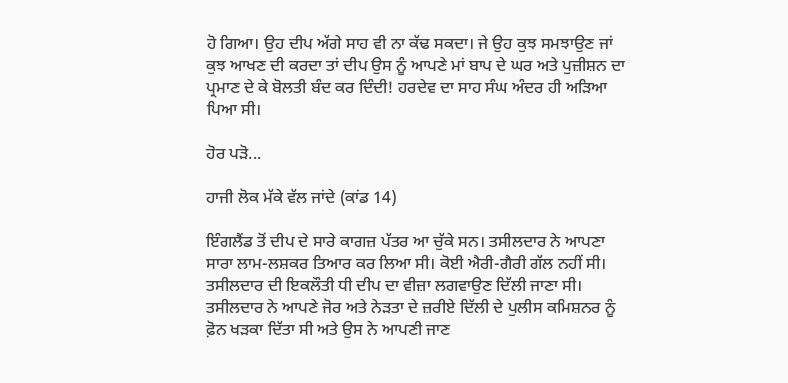ਹੋ ਗਿਆ। ਉਹ ਦੀਪ ਅੱਗੇ ਸਾਹ ਵੀ ਨਾ ਕੱਢ ਸਕਦਾ। ਜੇ ਉਹ ਕੁਝ ਸਮਝਾਉਣ ਜਾਂ ਕੁਝ ਆਖਣ ਦੀ ਕਰਦਾ ਤਾਂ ਦੀਪ ਉਸ ਨੂੰ ਆਪਣੇ ਮਾਂ ਬਾਪ ਦੇ ਘਰ ਅਤੇ ਪੁਜ਼ੀਸ਼ਨ ਦਾ ਪ੍ਰਮਾਣ ਦੇ ਕੇ ਬੋਲਤੀ ਬੰਦ ਕਰ ਦਿੰਦੀ! ਹਰਦੇਵ ਦਾ ਸਾਹ ਸੰਘ ਅੰਦਰ ਹੀ ਅੜਿਆ ਪਿਆ ਸੀ।

ਹੋਰ ਪੜੋ...

ਹਾਜੀ ਲੋਕ ਮੱਕੇ ਵੱਲ ਜਾਂਦੇ (ਕਾਂਡ 14)

ਇੰਗਲੈਂਡ ਤੋਂ ਦੀਪ ਦੇ ਸਾਰੇ ਕਾਗਜ਼ ਪੱਤਰ ਆ ਚੁੱਕੇ ਸਨ। ਤਸੀਲਦਾਰ ਨੇ ਆਪਣਾ ਸਾਰਾ ਲਾਮ-ਲਸ਼ਕਰ ਤਿਆਰ ਕਰ ਲਿਆ ਸੀ। ਕੋਈ ਐਰੀ-ਗੈਰੀ ਗੱਲ ਨਹੀਂ ਸੀ। ਤਸੀਲਦਾਰ ਦੀ ਇਕਲੌਤੀ ਧੀ ਦੀਪ ਦਾ ਵੀਜ਼ਾ ਲਗਵਾਉਣ ਦਿੱਲੀ ਜਾਣਾ ਸੀ। ਤਸੀਲਦਾਰ ਨੇ ਆਪਣੇ ਜੋਰ ਅਤੇ ਨੇੜਤਾ ਦੇ ਜ਼ਰੀਏ ਦਿੱਲੀ ਦੇ ਪੁਲੀਸ ਕਮਿਸ਼ਨਰ ਨੂੰ ਫ਼ੋਨ ਖੜਕਾ ਦਿੱਤਾ ਸੀ ਅਤੇ ਉਸ ਨੇ ਆਪਣੀ ਜਾਣ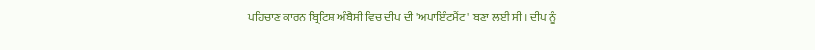ਪਹਿਚਾਣ ਕਾਰਨ ਬ੍ਰਿਟਿਸ਼ ਅੰਬੈਸੀ ਵਿਚ ਦੀਪ ਦੀ 'ਅਪਾਇੰਟਮੈਂਟ' ਬਣਾ ਲਈ ਸੀ। ਦੀਪ ਨੂੰ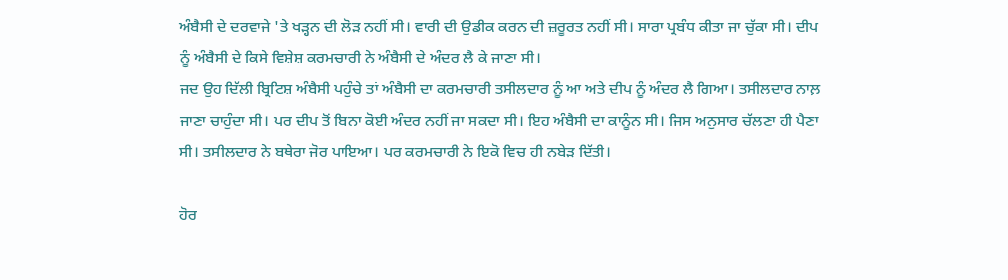ਅੰਬੈਸੀ ਦੇ ਦਰਵਾਜੇ 'ਤੇ ਖੜ੍ਹਨ ਦੀ ਲੋੜ ਨਹੀਂ ਸੀ। ਵਾਰੀ ਦੀ ਉਡੀਕ ਕਰਨ ਦੀ ਜ਼ਰੂਰਤ ਨਹੀਂ ਸੀ। ਸਾਰਾ ਪ੍ਰਬੰਧ ਕੀਤਾ ਜਾ ਚੁੱਕਾ ਸੀ। ਦੀਪ ਨੂੰ ਅੰਬੈਸੀ ਦੇ ਕਿਸੇ ਵਿਸ਼ੇਸ਼ ਕਰਮਚਾਰੀ ਨੇ ਅੰਬੈਸੀ ਦੇ ਅੰਦਰ ਲੈ ਕੇ ਜਾਣਾ ਸੀ।
ਜਦ ਉਹ ਦਿੱਲੀ ਬ੍ਰਿਟਿਸ਼ ਅੰਬੈਸੀ ਪਹੁੰਚੇ ਤਾਂ ਅੰਬੈਸੀ ਦਾ ਕਰਮਚਾਰੀ ਤਸੀਲਦਾਰ ਨੂੰ ਆ ਅਤੇ ਦੀਪ ਨੂੰ ਅੰਦਰ ਲੈ ਗਿਆ। ਤਸੀਲਦਾਰ ਨਾਲ਼ ਜਾਣਾ ਚਾਹੁੰਦਾ ਸੀ। ਪਰ ਦੀਪ ਤੋਂ ਬਿਨਾ ਕੋਈ ਅੰਦਰ ਨਹੀਂ ਜਾ ਸਕਦਾ ਸੀ। ਇਹ ਅੰਬੈਸੀ ਦਾ ਕਾਨੂੰਨ ਸੀ। ਜਿਸ ਅਨੁਸਾਰ ਚੱਲਣਾ ਹੀ ਪੈਣਾ ਸੀ। ਤਸੀਲਦਾਰ ਨੇ ਬਥੇਰਾ ਜੋਰ ਪਾਇਆ। ਪਰ ਕਰਮਚਾਰੀ ਨੇ ਇਕੋ ਵਿਚ ਹੀ ਨਬੇੜ ਦਿੱਤੀ।

ਹੋਰ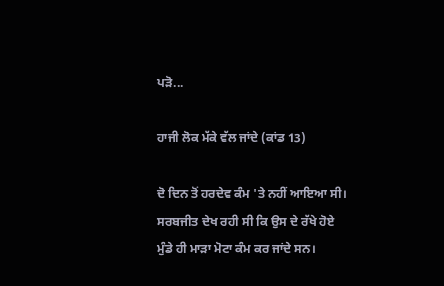ਪੜੋ...

ਹਾਜੀ ਲੋਕ ਮੱਕੇ ਵੱਲ ਜਾਂਦੇ (ਕਾਂਡ 13)

ਦੋ ਦਿਨ ਤੋਂ ਹਰਦੇਵ ਕੰਮ 'ਤੇ ਨਹੀਂ ਆਇਆ ਸੀ।
ਸਰਬਜੀਤ ਦੇਖ ਰਹੀ ਸੀ ਕਿ ਉਸ ਦੇ ਰੱਖੇ ਹੋਏ ਮੁੰਡੇ ਹੀ ਮਾੜਾ ਮੋਟਾ ਕੰਮ ਕਰ ਜਾਂਦੇ ਸਨ।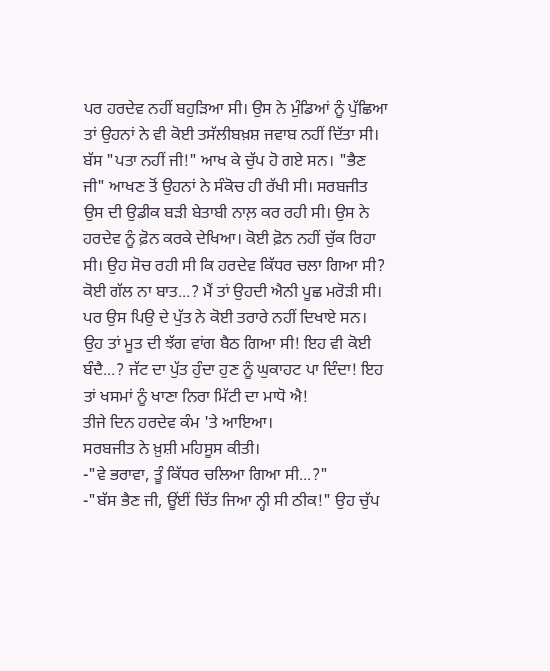ਪਰ ਹਰਦੇਵ ਨਹੀਂ ਬਹੁੜਿਆ ਸੀ। ਉਸ ਨੇ ਮੁੰਡਿਆਂ ਨੂੰ ਪੁੱਛਿਆ ਤਾਂ ਉਹਨਾਂ ਨੇ ਵੀ ਕੋਈ ਤਸੱਲੀਬਖ਼ਸ਼ ਜਵਾਬ ਨਹੀਂ ਦਿੱਤਾ ਸੀ। ਬੱਸ "ਪਤਾ ਨਹੀਂ ਜੀ!" ਆਖ ਕੇ ਚੁੱਪ ਹੋ ਗਏ ਸਨ। "ਭੈਣ ਜੀ" ਆਖਣ ਤੋਂ ਉਹਨਾਂ ਨੇ ਸੰਕੋਚ ਹੀ ਰੱਖੀ ਸੀ। ਸਰਬਜੀਤ ਉਸ ਦੀ ਉਡੀਕ ਬੜੀ ਬੇਤਾਬੀ ਨਾਲ਼ ਕਰ ਰਹੀ ਸੀ। ਉਸ ਨੇ ਹਰਦੇਵ ਨੂੰ ਫ਼ੋਨ ਕਰਕੇ ਦੇਖਿਆ। ਕੋਈ ਫ਼ੋਨ ਨਹੀਂ ਚੁੱਕ ਰਿਹਾ ਸੀ। ਉਹ ਸੋਚ ਰਹੀ ਸੀ ਕਿ ਹਰਦੇਵ ਕਿੱਧਰ ਚਲਾ ਗਿਆ ਸੀ? ਕੋਈ ਗੱਲ ਨਾ ਬਾਤ...? ਮੈਂ ਤਾਂ ਉਹਦੀ ਐਨੀ ਪੂਛ ਮਰੋੜੀ ਸੀ। ਪਰ ਉਸ ਪਿਉ ਦੇ ਪੁੱਤ ਨੇ ਕੋਈ ਤਰਾਰੇ ਨਹੀਂ ਦਿਖਾਏ ਸਨ। ਉਹ ਤਾਂ ਮੂਤ ਦੀ ਝੱਗ ਵਾਂਗ ਬੈਠ ਗਿਆ ਸੀ! ਇਹ ਵੀ ਕੋਈ ਬੰਦੈ...? ਜੱਟ ਦਾ ਪੁੱਤ ਹੁੰਦਾ ਹੁਣ ਨੂੰ ਘੁਕਾਹਟ ਪਾ ਦਿੰਦਾ! ਇਹ ਤਾਂ ਖਸਮਾਂ ਨੂੰ ਖਾਣਾ ਨਿਰਾ ਮਿੱਟੀ ਦਾ ਮਾਧੋ ਐ!
ਤੀਜੇ ਦਿਨ ਹਰਦੇਵ ਕੰਮ 'ਤੇ ਆਇਆ।
ਸਰਬਜੀਤ ਨੇ ਖ਼ੁਸ਼ੀ ਮਹਿਸੂਸ ਕੀਤੀ।
-"ਵੇ ਭਰਾਵਾ, ਤੂੰ ਕਿੱਧਰ ਚਲਿਆ ਗਿਆ ਸੀ...?"
-"ਬੱਸ ਭੈਣ ਜੀ, ਊਂਈਂ ਚਿੱਤ ਜਿਆ ਨ੍ਹੀ ਸੀ ਠੀਕ!" ਉਹ ਚੁੱਪ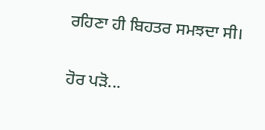ਰਹਿਣਾ ਹੀ ਬਿਹਤਰ ਸਮਝਦਾ ਸੀ।

ਹੋਰ ਪੜੋ...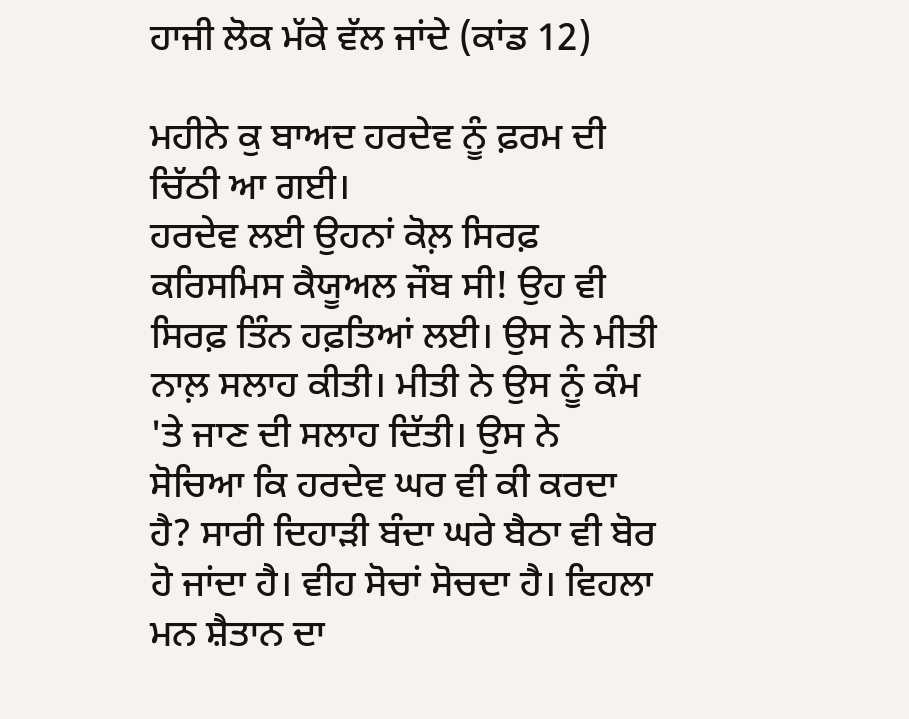ਹਾਜੀ ਲੋਕ ਮੱਕੇ ਵੱਲ ਜਾਂਦੇ (ਕਾਂਡ 12)

ਮਹੀਨੇ ਕੁ ਬਾਅਦ ਹਰਦੇਵ ਨੂੰ ਫ਼ਰਮ ਦੀ ਚਿੱਠੀ ਆ ਗਈ।
ਹਰਦੇਵ ਲਈ ਉਹਨਾਂ ਕੋਲ਼ ਸਿਰਫ਼ ਕਰਿਸਮਿਸ ਕੈਯੂਅਲ ਜੌਬ ਸੀ! ਉਹ ਵੀ ਸਿਰਫ਼ ਤਿੰਨ ਹਫ਼ਤਿਆਂ ਲਈ। ਉਸ ਨੇ ਮੀਤੀ ਨਾਲ਼ ਸਲਾਹ ਕੀਤੀ। ਮੀਤੀ ਨੇ ਉਸ ਨੂੰ ਕੰਮ 'ਤੇ ਜਾਣ ਦੀ ਸਲਾਹ ਦਿੱਤੀ। ਉਸ ਨੇ ਸੋਚਿਆ ਕਿ ਹਰਦੇਵ ਘਰ ਵੀ ਕੀ ਕਰਦਾ ਹੈ? ਸਾਰੀ ਦਿਹਾੜੀ ਬੰਦਾ ਘਰੇ ਬੈਠਾ ਵੀ ਬੋਰ ਹੋ ਜਾਂਦਾ ਹੈ। ਵੀਹ ਸੋਚਾਂ ਸੋਚਦਾ ਹੈ। ਵਿਹਲਾ ਮਨ ਸ਼ੈਤਾਨ ਦਾ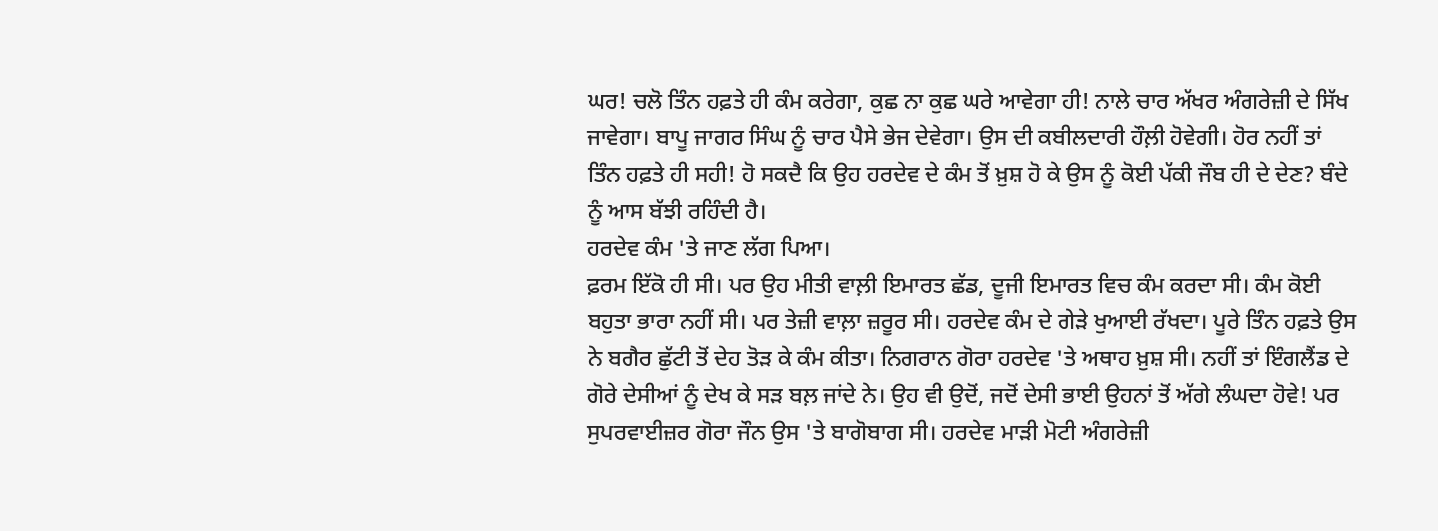ਘਰ! ਚਲੋ ਤਿੰਨ ਹਫ਼ਤੇ ਹੀ ਕੰਮ ਕਰੇਗਾ, ਕੁਛ ਨਾ ਕੁਛ ਘਰੇ ਆਵੇਗਾ ਹੀ! ਨਾਲੇ ਚਾਰ ਅੱਖਰ ਅੰਗਰੇਜ਼ੀ ਦੇ ਸਿੱਖ ਜਾਵੇਗਾ। ਬਾਪੂ ਜਾਗਰ ਸਿੰਘ ਨੂੰ ਚਾਰ ਪੈਸੇ ਭੇਜ ਦੇਵੇਗਾ। ਉਸ ਦੀ ਕਬੀਲਦਾਰੀ ਹੌਲ਼ੀ ਹੋਵੇਗੀ। ਹੋਰ ਨਹੀਂ ਤਾਂ ਤਿੰਨ ਹਫ਼ਤੇ ਹੀ ਸਹੀ! ਹੋ ਸਕਦੈ ਕਿ ਉਹ ਹਰਦੇਵ ਦੇ ਕੰਮ ਤੋਂ ਖ਼ੁਸ਼ ਹੋ ਕੇ ਉਸ ਨੂੰ ਕੋਈ ਪੱਕੀ ਜੌਬ ਹੀ ਦੇ ਦੇਣ? ਬੰਦੇ ਨੂੰ ਆਸ ਬੱਝੀ ਰਹਿੰਦੀ ਹੈ।
ਹਰਦੇਵ ਕੰਮ 'ਤੇ ਜਾਣ ਲੱਗ ਪਿਆ।
ਫ਼ਰਮ ਇੱਕੋ ਹੀ ਸੀ। ਪਰ ਉਹ ਮੀਤੀ ਵਾਲ਼ੀ ਇਮਾਰਤ ਛੱਡ, ਦੂਜੀ ਇਮਾਰਤ ਵਿਚ ਕੰਮ ਕਰਦਾ ਸੀ। ਕੰਮ ਕੋਈ ਬਹੁਤਾ ਭਾਰਾ ਨਹੀਂ ਸੀ। ਪਰ ਤੇਜ਼ੀ ਵਾਲ਼ਾ ਜ਼ਰੂਰ ਸੀ। ਹਰਦੇਵ ਕੰਮ ਦੇ ਗੇੜੇ ਖੁਆਈ ਰੱਖਦਾ। ਪੂਰੇ ਤਿੰਨ ਹਫ਼ਤੇ ਉਸ ਨੇ ਬਗੈਰ ਛੁੱਟੀ ਤੋਂ ਦੇਹ ਤੋੜ ਕੇ ਕੰਮ ਕੀਤਾ। ਨਿਗਰਾਨ ਗੋਰਾ ਹਰਦੇਵ 'ਤੇ ਅਥਾਹ ਖ਼ੁਸ਼ ਸੀ। ਨਹੀਂ ਤਾਂ ਇੰਗਲੈਂਡ ਦੇ ਗੋਰੇ ਦੇਸੀਆਂ ਨੂੰ ਦੇਖ ਕੇ ਸੜ ਬਲ਼ ਜਾਂਦੇ ਨੇ। ਉਹ ਵੀ ਉਦੋਂ, ਜਦੋਂ ਦੇਸੀ ਭਾਈ ਉਹਨਾਂ ਤੋਂ ਅੱਗੇ ਲੰਘਦਾ ਹੋਵੇ! ਪਰ ਸੁਪਰਵਾਈਜ਼ਰ ਗੋਰਾ ਜੌਨ ਉਸ 'ਤੇ ਬਾਗੋਬਾਗ ਸੀ। ਹਰਦੇਵ ਮਾੜੀ ਮੋਟੀ ਅੰਗਰੇਜ਼ੀ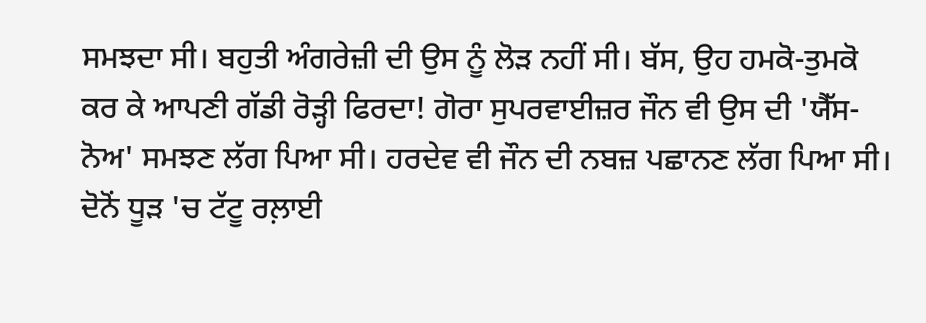ਸਮਝਦਾ ਸੀ। ਬਹੁਤੀ ਅੰਗਰੇਜ਼ੀ ਦੀ ਉਸ ਨੂੰ ਲੋੜ ਨਹੀਂ ਸੀ। ਬੱਸ, ਉਹ ਹਮਕੋ-ਤੁਮਕੋ ਕਰ ਕੇ ਆਪਣੀ ਗੱਡੀ ਰੋੜ੍ਹੀ ਫਿਰਦਾ! ਗੋਰਾ ਸੁਪਰਵਾਈਜ਼ਰ ਜੌਨ ਵੀ ਉਸ ਦੀ 'ਯੈੱਸ-ਨੋਅ' ਸਮਝਣ ਲੱਗ ਪਿਆ ਸੀ। ਹਰਦੇਵ ਵੀ ਜੌਨ ਦੀ ਨਬਜ਼ ਪਛਾਨਣ ਲੱਗ ਪਿਆ ਸੀ। ਦੋਨੋਂ ਧੂੜ 'ਚ ਟੱਟੂ ਰਲ਼ਾਈ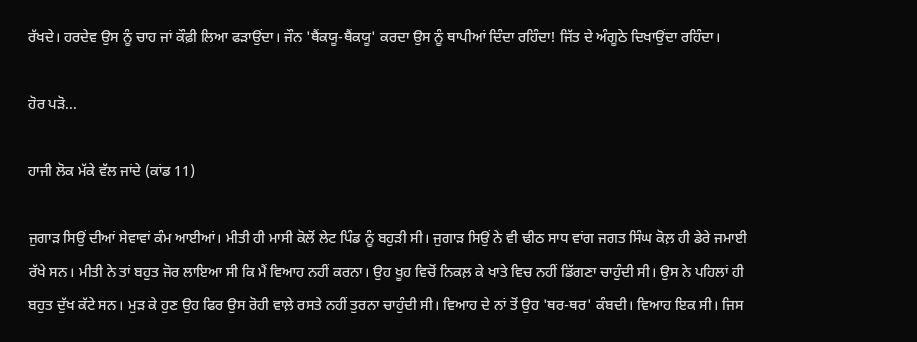ਰੱਖਦੇ। ਹਰਦੇਵ ਉਸ ਨੂੰ ਚਾਹ ਜਾਂ ਕੌਫ਼ੀ ਲਿਆ ਫੜਾਉਂਦਾ। ਜੌਨ 'ਥੈਂਕਯੂ-ਥੈਂਕਯੂ' ਕਰਦਾ ਉਸ ਨੂੰ ਥਾਪੀਆਂ ਦਿੰਦਾ ਰਹਿੰਦਾ! ਜਿੱਤ ਦੇ ਅੰਗੂਠੇ ਦਿਖਾਉਂਦਾ ਰਹਿੰਦਾ।

ਹੋਰ ਪੜੋ...

ਹਾਜੀ ਲੋਕ ਮੱਕੇ ਵੱਲ ਜਾਂਦੇ (ਕਾਂਡ 11)

ਜੁਗਾੜ ਸਿਉਂ ਦੀਆਂ ਸੇਵਾਵਾਂ ਕੰਮ ਆਈਆਂ। ਮੀਤੀ ਹੀ ਮਾਸੀ ਕੋਲੋਂ ਲੇਟ ਪਿੰਡ ਨੂੰ ਬਹੁੜੀ ਸੀ। ਜੁਗਾੜ ਸਿਉਂ ਨੇ ਵੀ ਢੀਠ ਸਾਧ ਵਾਂਗ ਜਗਤ ਸਿੰਘ ਕੋਲ਼ ਹੀ ਡੇਰੇ ਜਮਾਈ ਰੱਖੇ ਸਨ। ਮੀਤੀ ਨੇ ਤਾਂ ਬਹੁਤ ਜੋਰ ਲਾਇਆ ਸੀ ਕਿ ਮੈਂ ਵਿਆਹ ਨਹੀਂ ਕਰਨਾ। ਉਹ ਖੂਹ ਵਿਚੋਂ ਨਿਕਲ਼ ਕੇ ਖਾਤੇ ਵਿਚ ਨਹੀਂ ਡਿੱਗਣਾ ਚਾਹੁੰਦੀ ਸੀ। ਉਸ ਨੇ ਪਹਿਲਾਂ ਹੀ ਬਹੁਤ ਦੁੱਖ ਕੱਟੇ ਸਨ। ਮੁੜ ਕੇ ਹੁਣ ਉਹ ਫਿਰ ਉਸ ਰੋਹੀ ਵਾਲ਼ੇ ਰਸਤੇ ਨਹੀਂ ਤੁਰਨਾ ਚਾਹੁੰਦੀ ਸੀ। ਵਿਆਹ ਦੇ ਨਾਂ ਤੋਂ ਉਹ 'ਥਰ-ਥਰ' ਕੰਬਦੀ। ਵਿਆਹ ਇਕ ਸੀ। ਜਿਸ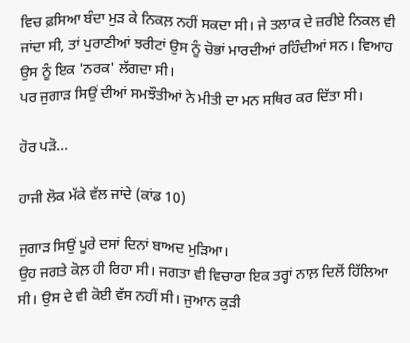ਵਿਚ ਫ਼ਸਿਆ ਬੰਦਾ ਮੁੜ ਕੇ ਨਿਕਲ਼ ਨਹੀਂ ਸਕਦਾ ਸੀ। ਜੇ ਤਲਾਕ ਦੇ ਜ਼ਰੀਏ ਨਿਕਲ ਵੀ ਜਾਂਦਾ ਸੀ, ਤਾਂ ਪੁਰਾਣੀਆਂ ਝਰੀਟਾਂ ਉਸ ਨੂੰ ਚੋਭਾਂ ਮਾਰਦੀਆਂ ਰਹਿੰਦੀਆਂ ਸਨ। ਵਿਆਹ ਉਸ ਨੂੰ ਇਕ 'ਨਰਕ' ਲੱਗਦਾ ਸੀ।
ਪਰ ਜੁਗਾੜ ਸਿਉਂ ਦੀਆਂ ਸਮਝੌਤੀਆਂ ਨੇ ਮੀਤੀ ਦਾ ਮਨ ਸਥਿਰ ਕਰ ਦਿੱਤਾ ਸੀ।

ਹੋਰ ਪੜੋ...

ਹਾਜੀ ਲੋਕ ਮੱਕੇ ਵੱਲ ਜਾਂਦੇ (ਕਾਂਡ 10)

ਜੁਗਾੜ ਸਿਉਂ ਪੂਰੇ ਦਸਾਂ ਦਿਨਾਂ ਬਾਅਦ ਮੁੜਿਆ।
ਉਹ ਜਗਤੇ ਕੋਲ਼ ਹੀ ਰਿਹਾ ਸੀ। ਜਗਤਾ ਵੀ ਵਿਚਾਰਾ ਇਕ ਤਰ੍ਹਾਂ ਨਾਲ਼ ਦਿਲੋਂ ਹਿੱਲਿਆ ਸੀ। ਉਸ ਦੇ ਵੀ ਕੋਈ ਵੱਸ ਨਹੀਂ ਸੀ। ਜੁਆਨ ਕੁੜੀ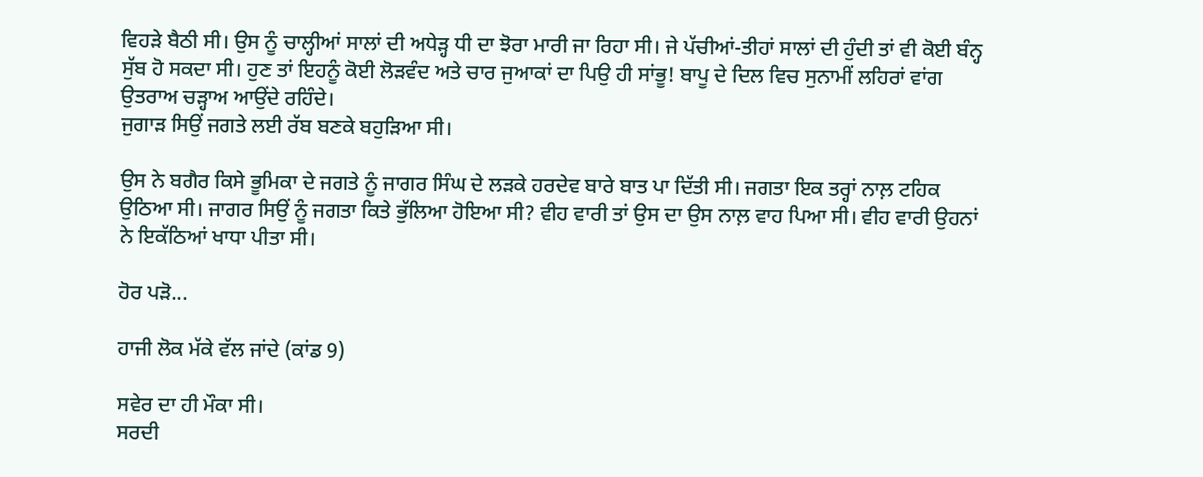ਵਿਹੜੇ ਬੈਠੀ ਸੀ। ਉਸ ਨੂੰ ਚਾਲ੍ਹੀਆਂ ਸਾਲਾਂ ਦੀ ਅਧੇੜ੍ਹ ਧੀ ਦਾ ਝੋਰਾ ਮਾਰੀ ਜਾ ਰਿਹਾ ਸੀ। ਜੇ ਪੱਚੀਆਂ-ਤੀਹਾਂ ਸਾਲਾਂ ਦੀ ਹੁੰਦੀ ਤਾਂ ਵੀ ਕੋਈ ਬੰਨ੍ਹ ਸੁੱਬ ਹੋ ਸਕਦਾ ਸੀ। ਹੁਣ ਤਾਂ ਇਹਨੂੰ ਕੋਈ ਲੋੜਵੰਦ ਅਤੇ ਚਾਰ ਜੁਆਕਾਂ ਦਾ ਪਿਉ ਹੀ ਸਾਂਭੂ! ਬਾਪੂ ਦੇ ਦਿਲ ਵਿਚ ਸੁਨਾਮੀਂ ਲਹਿਰਾਂ ਵਾਂਗ ਉਤਰਾਅ ਚੜ੍ਹਾਅ ਆਉਂਦੇ ਰਹਿੰਦੇ।
ਜੁਗਾੜ ਸਿਉਂ ਜਗਤੇ ਲਈ ਰੱਬ ਬਣਕੇ ਬਹੁੜਿਆ ਸੀ।

ਉਸ ਨੇ ਬਗੈਰ ਕਿਸੇ ਭੂਮਿਕਾ ਦੇ ਜਗਤੇ ਨੂੰ ਜਾਗਰ ਸਿੰਘ ਦੇ ਲੜਕੇ ਹਰਦੇਵ ਬਾਰੇ ਬਾਤ ਪਾ ਦਿੱਤੀ ਸੀ। ਜਗਤਾ ਇਕ ਤਰ੍ਹਾਂ ਨਾਲ਼ ਟਹਿਕ ਉਠਿਆ ਸੀ। ਜਾਗਰ ਸਿਉਂ ਨੂੰ ਜਗਤਾ ਕਿਤੇ ਭੁੱਲਿਆ ਹੋਇਆ ਸੀ? ਵੀਹ ਵਾਰੀ ਤਾਂ ਉਸ ਦਾ ਉਸ ਨਾਲ਼ ਵਾਹ ਪਿਆ ਸੀ। ਵੀਹ ਵਾਰੀ ਉਹਨਾਂ ਨੇ ਇਕੱਠਿਆਂ ਖਾਧਾ ਪੀਤਾ ਸੀ।

ਹੋਰ ਪੜੋ...

ਹਾਜੀ ਲੋਕ ਮੱਕੇ ਵੱਲ ਜਾਂਦੇ (ਕਾਂਡ 9)

ਸਵੇਰ ਦਾ ਹੀ ਮੌਕਾ ਸੀ।
ਸਰਦੀ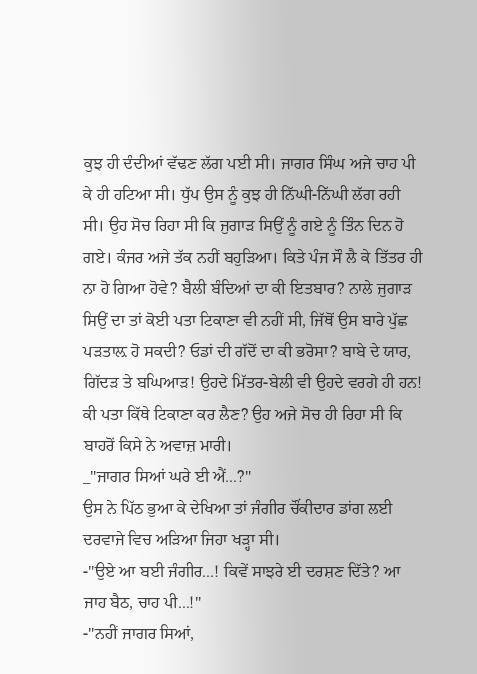ਕੁਝ ਹੀ ਦੰਦੀਆਂ ਵੱਢਣ ਲੱਗ ਪਈ ਸੀ। ਜਾਗਰ ਸਿੰਘ ਅਜੇ ਚਾਹ ਪੀ ਕੇ ਹੀ ਹਟਿਆ ਸੀ। ਧੁੱਪ ਉਸ ਨੂੰ ਕੁਝ ਹੀ ਨਿੱਘੀ-ਨਿੱਘੀ ਲੱਗ ਰਹੀ ਸੀ। ਉਹ ਸੋਚ ਰਿਹਾ ਸੀ ਕਿ ਜੁਗਾੜ ਸਿਉਂ ਨੂੰ ਗਏ ਨੂੰ ਤਿੰਨ ਦਿਨ ਹੋ ਗਏ। ਕੰਜਰ ਅਜੇ ਤੱਕ ਨਹੀਂ ਬਹੁੜਿਆ। ਕਿਤੇ ਪੰਜ ਸੌ ਲੈ ਕੇ ਤਿੱਤਰ ਹੀ ਨਾ ਹੋ ਗਿਆ ਹੋਵੇ? ਬੈਲੀ ਬੰਦਿਆਂ ਦਾ ਕੀ ਇਤਬਾਰ? ਨਾਲੇ ਜੁਗਾੜ ਸਿਉਂ ਦਾ ਤਾਂ ਕੋਈ ਪਤਾ ਟਿਕਾਣਾ ਵੀ ਨਹੀਂ ਸੀ, ਜਿੱਥੋਂ ਉਸ ਬਾਰੇ ਪੁੱਛ ਪੜਤਾਲ਼ ਹੋ ਸਕਦੀ? ਓਡਾਂ ਦੀ ਗੱਦੋਂ ਦਾ ਕੀ ਭਰੋਸਾ? ਬਾਬੇ ਦੇ ਯਾਰ, ਗਿੱਦੜ ਤੇ ਬਘਿਆੜ! ਉਹਦੇ ਮਿੱਤਰ-ਬੇਲੀ ਵੀ ਉਹਦੇ ਵਰਗੇ ਹੀ ਹਨ! ਕੀ ਪਤਾ ਕਿੱਥੇ ਟਿਕਾਣਾ ਕਰ ਲੈਣ? ਉਹ ਅਜੇ ਸੋਚ ਹੀ ਰਿਹਾ ਸੀ ਕਿ ਬਾਹਰੋਂ ਕਿਸੇ ਨੇ ਅਵਾਜ਼ ਮਾਰੀ।
_"ਜਾਗਰ ਸਿਆਂ ਘਰੇ ਈ ਐਂ...?"
ਉਸ ਨੇ ਪਿੱਠ ਭੁਆ ਕੇ ਦੇਖਿਆ ਤਾਂ ਜੰਗੀਰ ਚੌਂਕੀਦਾਰ ਡਾਂਗ ਲਈ ਦਰਵਾਜੇ ਵਿਚ ਅੜਿਆ ਜਿਹਾ ਖੜ੍ਹਾ ਸੀ।
-"ਉਏ ਆ ਬਈ ਜੰਗੀਰ...! ਕਿਵੇਂ ਸਾਝਰੇ ਈ ਦਰਸ਼ਣ ਦਿੱਤੇ? ਆ ਜਾਹ ਬੈਠ, ਚਾਹ ਪੀ...!"
-"ਨਹੀਂ ਜਾਗਰ ਸਿਆਂ,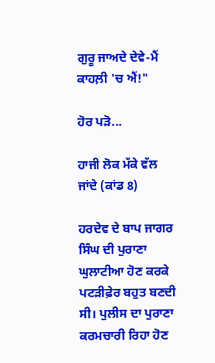ਗੁਰੂ ਜਾਅਦੇ ਦੇਵੇ-ਮੈਂ ਕਾਹਲ਼ੀ 'ਚ ਐਂ!"

ਹੋਰ ਪੜੋ...

ਹਾਜੀ ਲੋਕ ਮੱਕੇ ਵੱਲ ਜਾਂਦੇ (ਕਾਂਡ 8)

ਹਰਦੇਵ ਦੇ ਬਾਪ ਜਾਗਰ ਸਿੰਘ ਦੀ ਪੁਰਾਣਾ ਘੁਲਾਟੀਆ ਹੋਣ ਕਰਕੇ ਪਟੜੀਫ਼ੇਰ ਬਹੁਤ ਬਣਦੀ ਸੀ। ਪੁਲੀਸ ਦਾ ਪੁਰਾਣਾ ਕਰਮਚਾਰੀ ਰਿਹਾ ਹੋਣ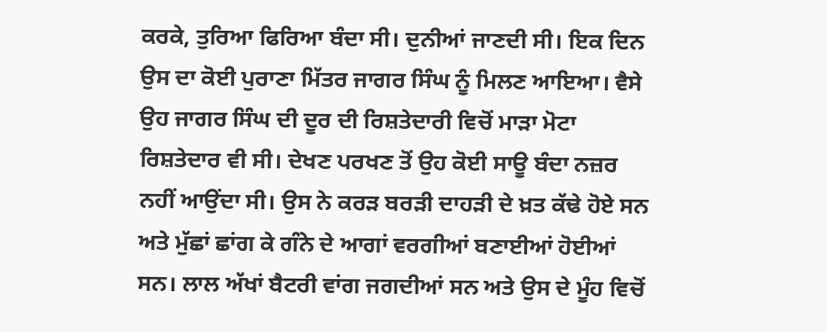ਕਰਕੇ, ਤੁਰਿਆ ਫਿਰਿਆ ਬੰਦਾ ਸੀ। ਦੁਨੀਆਂ ਜਾਣਦੀ ਸੀ। ਇਕ ਦਿਨ ਉਸ ਦਾ ਕੋਈ ਪੁਰਾਣਾ ਮਿੱਤਰ ਜਾਗਰ ਸਿੰਘ ਨੂੰ ਮਿਲਣ ਆਇਆ। ਵੈਸੇ ਉਹ ਜਾਗਰ ਸਿੰਘ ਦੀ ਦੂਰ ਦੀ ਰਿਸ਼ਤੇਦਾਰੀ ਵਿਚੋਂ ਮਾੜਾ ਮੋਟਾ ਰਿਸ਼ਤੇਦਾਰ ਵੀ ਸੀ। ਦੇਖਣ ਪਰਖਣ ਤੋਂ ਉਹ ਕੋਈ ਸਾਊ ਬੰਦਾ ਨਜ਼ਰ ਨਹੀਂ ਆਉਂਦਾ ਸੀ। ਉਸ ਨੇ ਕਰੜ ਬਰੜੀ ਦਾਹੜੀ ਦੇ ਖ਼ਤ ਕੱਢੇ ਹੋਏ ਸਨ ਅਤੇ ਮੁੱਛਾਂ ਛਾਂਗ ਕੇ ਗੰਨੇ ਦੇ ਆਗਾਂ ਵਰਗੀਆਂ ਬਣਾਈਆਂ ਹੋਈਆਂ ਸਨ। ਲਾਲ ਅੱਖਾਂ ਬੈਟਰੀ ਵਾਂਗ ਜਗਦੀਆਂ ਸਨ ਅਤੇ ਉਸ ਦੇ ਮੂੰਹ ਵਿਚੋਂ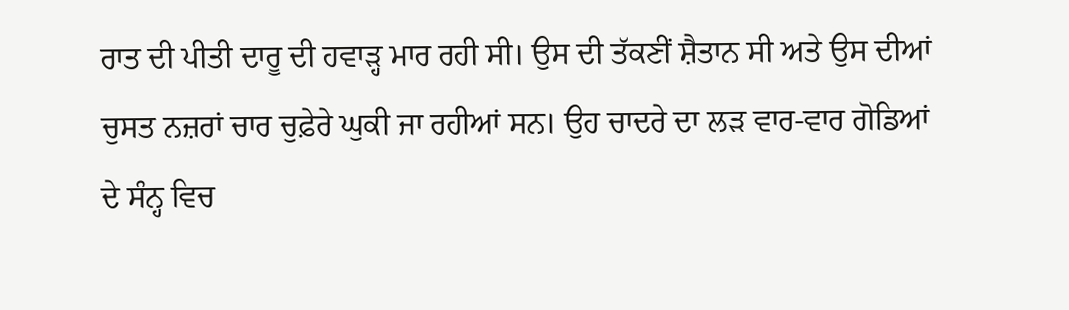ਰਾਤ ਦੀ ਪੀਤੀ ਦਾਰੂ ਦੀ ਹਵਾੜ੍ਹ ਮਾਰ ਰਹੀ ਸੀ। ਉਸ ਦੀ ਤੱਕਣੀਂ ਸ਼ੈਤਾਨ ਸੀ ਅਤੇ ਉਸ ਦੀਆਂ ਚੁਸਤ ਨਜ਼ਰਾਂ ਚਾਰ ਚੁਫ਼ੇਰੇ ਘੁਕੀ ਜਾ ਰਹੀਆਂ ਸਨ। ਉਹ ਚਾਦਰੇ ਦਾ ਲੜ ਵਾਰ-ਵਾਰ ਗੋਡਿਆਂ ਦੇ ਸੰਨ੍ਹ ਵਿਚ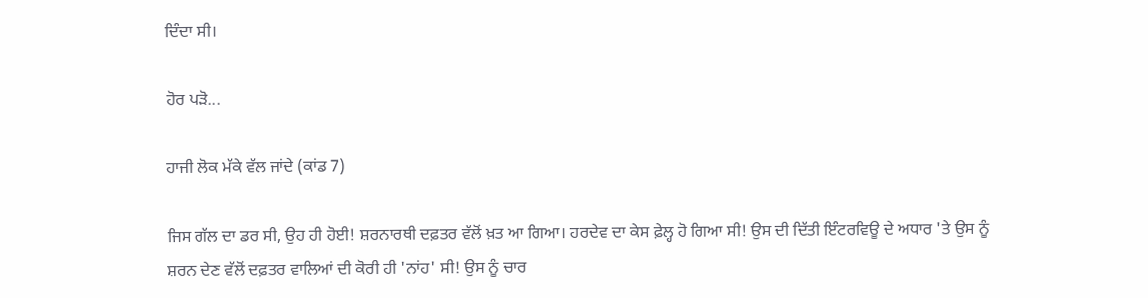ਦਿੰਦਾ ਸੀ।

ਹੋਰ ਪੜੋ...

ਹਾਜੀ ਲੋਕ ਮੱਕੇ ਵੱਲ ਜਾਂਦੇ (ਕਾਂਡ 7)

ਜਿਸ ਗੱਲ ਦਾ ਡਰ ਸੀ, ਉਹ ਹੀ ਹੋਈ! ਸ਼ਰਨਾਰਥੀ ਦਫ਼ਤਰ ਵੱਲੋਂ ਖ਼ਤ ਆ ਗਿਆ। ਹਰਦੇਵ ਦਾ ਕੇਸ ਫ਼ੇਲ੍ਹ ਹੋ ਗਿਆ ਸੀ! ਉਸ ਦੀ ਦਿੱਤੀ ਇੰਟਰਵਿਊ ਦੇ ਅਧਾਰ 'ਤੇ ਉਸ ਨੂੰ ਸ਼ਰਨ ਦੇਣ ਵੱਲੋਂ ਦਫ਼ਤਰ ਵਾਲਿਆਂ ਦੀ ਕੋਰੀ ਹੀ 'ਨਾਂਹ' ਸੀ! ਉਸ ਨੂੰ ਚਾਰ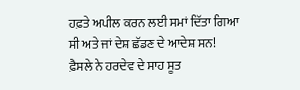ਹਫ਼ਤੇ ਅਪੀਲ ਕਰਨ ਲਈ ਸਮਾਂ ਦਿੱਤਾ ਗਿਆ ਸੀ ਅਤੇ ਜਾਂ ਦੇਸ਼ ਛੱਡਣ ਦੇ ਆਦੇਸ਼ ਸਨ! ਫ਼ੈਸਲੇ ਨੇ ਹਰਦੇਵ ਦੇ ਸਾਹ ਸੂਤ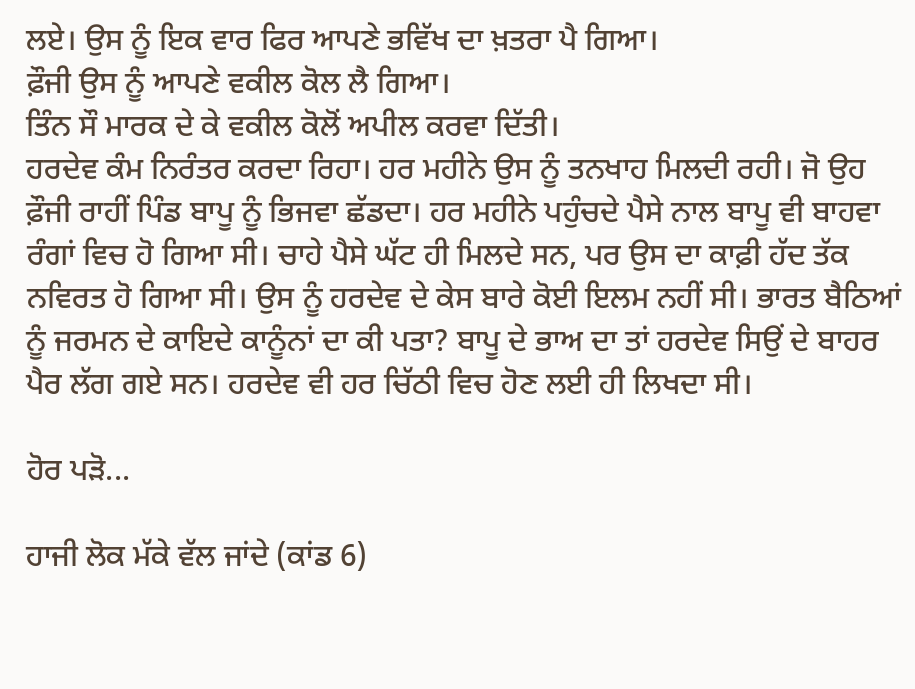ਲਏ। ਉਸ ਨੂੰ ਇਕ ਵਾਰ ਫਿਰ ਆਪਣੇ ਭਵਿੱਖ ਦਾ ਖ਼ਤਰਾ ਪੈ ਗਿਆ।
ਫ਼ੌਜੀ ਉਸ ਨੂੰ ਆਪਣੇ ਵਕੀਲ ਕੋਲ ਲੈ ਗਿਆ।
ਤਿੰਨ ਸੌ ਮਾਰਕ ਦੇ ਕੇ ਵਕੀਲ ਕੋਲੋਂ ਅਪੀਲ ਕਰਵਾ ਦਿੱਤੀ।
ਹਰਦੇਵ ਕੰਮ ਨਿਰੰਤਰ ਕਰਦਾ ਰਿਹਾ। ਹਰ ਮਹੀਨੇ ਉਸ ਨੂੰ ਤਨਖਾਹ ਮਿਲਦੀ ਰਹੀ। ਜੋ ਉਹ ਫ਼ੌਜੀ ਰਾਹੀਂ ਪਿੰਡ ਬਾਪੂ ਨੂੰ ਭਿਜਵਾ ਛੱਡਦਾ। ਹਰ ਮਹੀਨੇ ਪਹੁੰਚਦੇ ਪੈਸੇ ਨਾਲ ਬਾਪੂ ਵੀ ਬਾਹਵਾ ਰੰਗਾਂ ਵਿਚ ਹੋ ਗਿਆ ਸੀ। ਚਾਹੇ ਪੈਸੇ ਘੱਟ ਹੀ ਮਿਲਦੇ ਸਨ, ਪਰ ਉਸ ਦਾ ਕਾਫ਼ੀ ਹੱਦ ਤੱਕ ਨਵਿਰਤ ਹੋ ਗਿਆ ਸੀ। ਉਸ ਨੂੰ ਹਰਦੇਵ ਦੇ ਕੇਸ ਬਾਰੇ ਕੋਈ ਇਲਮ ਨਹੀਂ ਸੀ। ਭਾਰਤ ਬੈਠਿਆਂ ਨੂੰ ਜਰਮਨ ਦੇ ਕਾਇਦੇ ਕਾਨੂੰਨਾਂ ਦਾ ਕੀ ਪਤਾ? ਬਾਪੂ ਦੇ ਭਾਅ ਦਾ ਤਾਂ ਹਰਦੇਵ ਸਿਉਂ ਦੇ ਬਾਹਰ ਪੈਰ ਲੱਗ ਗਏ ਸਨ। ਹਰਦੇਵ ਵੀ ਹਰ ਚਿੱਠੀ ਵਿਚ ਹੋਣ ਲਈ ਹੀ ਲਿਖਦਾ ਸੀ।

ਹੋਰ ਪੜੋ...

ਹਾਜੀ ਲੋਕ ਮੱਕੇ ਵੱਲ ਜਾਂਦੇ (ਕਾਂਡ 6)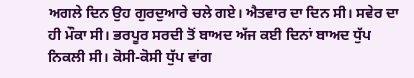ਅਗਲੇ ਦਿਨ ਉਹ ਗੁਰਦੁਆਰੇ ਚਲੇ ਗਏ। ਐਤਵਾਰ ਦਾ ਦਿਨ ਸੀ। ਸਵੇਰ ਦਾ ਹੀ ਮੌਕਾ ਸੀ। ਭਰਪੂਰ ਸਰਦੀ ਤੋਂ ਬਾਅਦ ਅੱਜ ਕਈ ਦਿਨਾਂ ਬਾਅਦ ਧੁੱਪ ਨਿਕਲੀ ਸੀ। ਕੋਸੀ-ਕੋਸੀ ਧੁੱਪ ਵਾਂਗ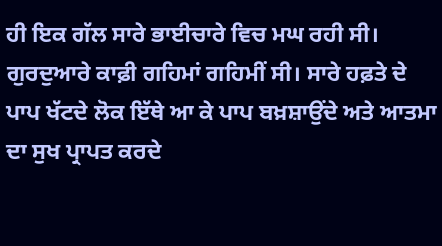ਹੀ ਇਕ ਗੱਲ ਸਾਰੇ ਭਾਈਚਾਰੇ ਵਿਚ ਮਘ ਰਹੀ ਸੀ। ਗੁਰਦੁਆਰੇ ਕਾਫ਼ੀ ਗਹਿਮਾਂ ਗਹਿਮੀਂ ਸੀ। ਸਾਰੇ ਹਫ਼ਤੇ ਦੇ ਪਾਪ ਖੱਟਦੇ ਲੋਕ ਇੱਥੇ ਆ ਕੇ ਪਾਪ ਬਖ਼ਸ਼ਾਉਂਦੇ ਅਤੇ ਆਤਮਾ ਦਾ ਸੁਖ ਪ੍ਰਾਪਤ ਕਰਦੇ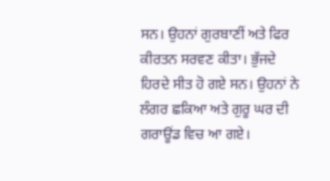ਸਨ। ਉਹਨਾਂ ਗੁਰਬਾਣੀਂ ਅਤੇ ਫਿਰ ਕੀਰਤਨ ਸਰਵਣ ਕੀਤਾ। ਭੁੱਜਦੇ ਹਿਰਦੇ ਸੀਤ ਹੋ ਗਏ ਸਨ। ਉਹਨਾਂ ਨੇ ਲੰਗਰ ਛਕਿਆ ਅਤੇ ਗੁਰੂ ਘਰ ਦੀ ਗਰਾਊਂਡ ਵਿਚ ਆ ਗਏ।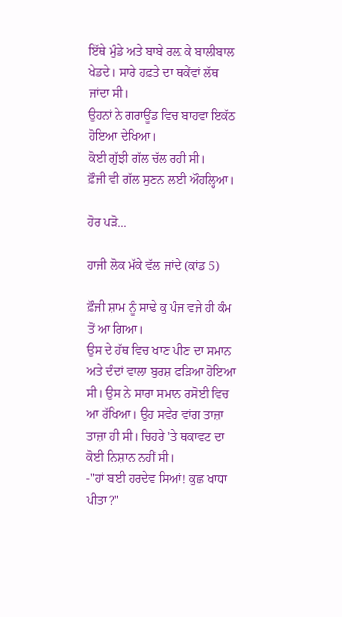ਇੱਥੇ ਮੁੰਡੇ ਅਤੇ ਬਾਬੇ ਰਲ਼ ਕੇ ਬਾਲੀਬਾਲ ਖੇਡਦੇ। ਸਾਰੇ ਹਫ਼ਤੇ ਦਾ ਥਕੇਂਵਾਂ ਲੱਥ ਜਾਂਦਾ ਸੀ।
ਉਹਨਾਂ ਨੇ ਗਰਾਊਂਡ ਵਿਚ ਬਾਹਵਾ ਇਕੱਠ ਹੋਇਆ ਦੇਖਿਆ।
ਕੋਈ ਗੁੱਝੀ ਗੱਲ ਚੱਲ ਰਹੀ ਸੀ।
ਫ਼ੌਜੀ ਵੀ ਗੱਲ ਸੁਣਨ ਲਈ ਔਹਲ੍ਹਿਆ।

ਹੋਰ ਪੜੋ...

ਹਾਜੀ ਲੋਕ ਮੱਕੇ ਵੱਲ ਜਾਂਦੇ (ਕਾਂਡ 5)

ਫ਼ੌਜੀ ਸ਼ਾਮ ਨੂੰ ਸਾਢੇ ਕੁ ਪੰਜ ਵਜੇ ਹੀ ਕੰਮ ਤੋਂ ਆ ਗਿਆ।
ਉਸ ਦੇ ਹੱਥ ਵਿਚ ਖਾਣ ਪੀਣ ਦਾ ਸਮਾਨ ਅਤੇ ਦੰਦਾਂ ਵਾਲਾ ਬੁਰਸ਼ ਫੜਿਆ ਹੋਇਆ ਸੀ। ਉਸ ਨੇ ਸਾਰਾ ਸਮਾਨ ਰਸੋਈ ਵਿਚ ਆ ਰੱਖਿਆ। ਉਹ ਸਵੇਰ ਵਾਂਗ ਤਾਜ਼ਾ ਤਾਜ਼ਾ ਹੀ ਸੀ। ਚਿਹਰੇ 'ਤੇ ਥਕਾਵਟ ਦਾ ਕੋਈ ਨਿਸ਼ਾਨ ਨਹੀਂ ਸੀ।
-"ਹਾਂ ਬਈ ਹਰਦੇਵ ਸਿਆਂ! ਕੁਛ ਖਾਧਾ ਪੀਤਾ?"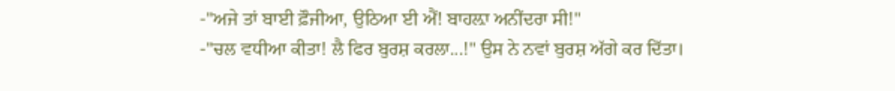-"ਅਜੇ ਤਾਂ ਬਾਈ ਫ਼ੌਜੀਆ, ਉਠਿਆ ਈ ਐਂ! ਬਾਹਲ਼ਾ ਅਨੀਂਦਰਾ ਸੀ!"
-"ਚਲ ਵਧੀਆ ਕੀਤਾ! ਲੈ ਫਿਰ ਬੁਰਸ਼ ਕਰਲਾ...!" ਉਸ ਨੇ ਨਵਾਂ ਬੁਰਸ਼ ਅੱਗੇ ਕਰ ਦਿੱਤਾ।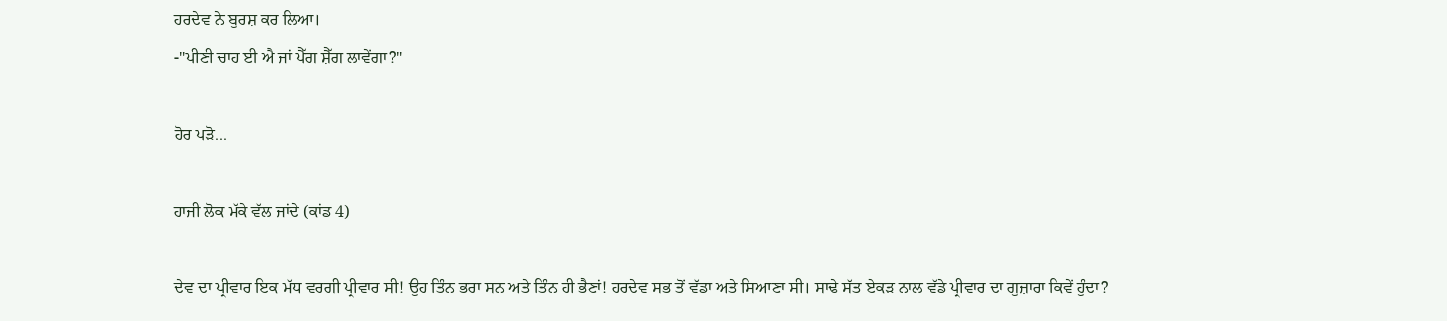ਹਰਦੇਵ ਨੇ ਬੁਰਸ਼ ਕਰ ਲਿਆ।
-"ਪੀਣੀ ਚਾਹ ਈ ਐ ਜਾਂ ਪੈੱਗ ਸ਼ੈੱਗ ਲਾਵੇਂਗਾ?"

ਹੋਰ ਪੜੋ...

ਹਾਜੀ ਲੋਕ ਮੱਕੇ ਵੱਲ ਜਾਂਦੇ (ਕਾਂਡ 4)

ਦੇਵ ਦਾ ਪ੍ਰੀਵਾਰ ਇਕ ਮੱਧ ਵਰਗੀ ਪ੍ਰੀਵਾਰ ਸੀ! ਉਹ ਤਿੰਨ ਭਰਾ ਸਨ ਅਤੇ ਤਿੰਨ ਹੀ ਭੈਣਾਂ! ਹਰਦੇਵ ਸਭ ਤੋਂ ਵੱਡਾ ਅਤੇ ਸਿਆਣਾ ਸੀ। ਸਾਢੇ ਸੱਤ ਏਕੜ ਨਾਲ ਵੱਡੇ ਪ੍ਰੀਵਾਰ ਦਾ ਗੁਜ਼ਾਰਾ ਕਿਵੇਂ ਹੁੰਦਾ?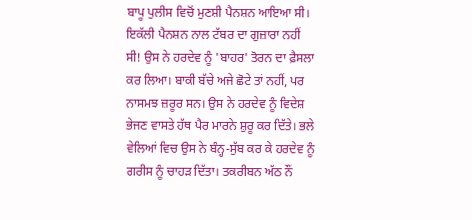ਬਾਪੂ ਪੁਲੀਸ ਵਿਚੋਂ ਮੁਣਸ਼ੀ ਪੈਨਸ਼ਨ ਆਇਆ ਸੀ। ਇਕੱਲੀ ਪੈਨਸ਼ਨ ਨਾਲ ਟੱਬਰ ਦਾ ਗੁਜ਼ਾਰਾ ਨਹੀਂ ਸੀ! ਉਸ ਨੇ ਹਰਦੇਵ ਨੂੰ 'ਬਾਹਰ' ਤੋਰਨ ਦਾ ਫ਼ੈਸਲਾ ਕਰ ਲਿਆ। ਬਾਕੀ ਬੱਚੇ ਅਜੇ ਛੋਟੇ ਤਾਂ ਨਹੀਂ, ਪਰ ਨਾਸਮਝ ਜ਼ਰੂਰ ਸਨ। ਉਸ ਨੇ ਹਰਦੇਵ ਨੂੰ ਵਿਦੇਸ਼ ਭੇਜਣ ਵਾਸਤੇ ਹੱਥ ਪੈਰ ਮਾਰਨੇ ਸ਼ੁਰੂ ਕਰ ਦਿੱਤੇ। ਭਲੇ ਵੇਲਿਆਂ ਵਿਚ ਉਸ ਨੇ ਬੰਨ੍ਹ-ਸੁੱਬ ਕਰ ਕੇ ਹਰਦੇਵ ਨੂੰ ਗਰੀਸ ਨੂੰ ਚਾਹੜ ਦਿੱਤਾ। ਤਕਰੀਬਨ ਅੱਠ ਨੌਂ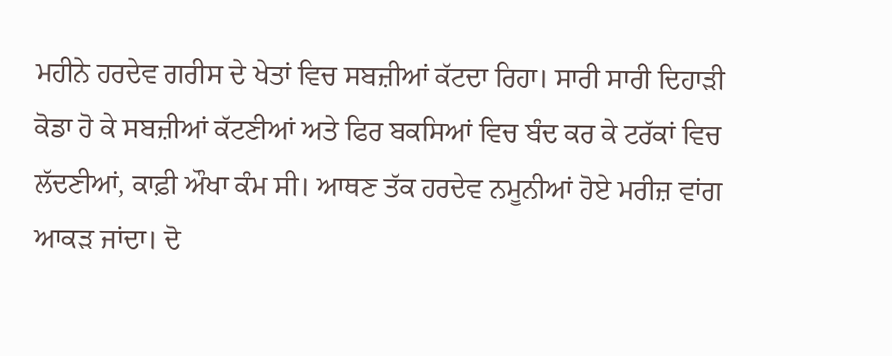ਮਹੀਨੇ ਹਰਦੇਵ ਗਰੀਸ ਦੇ ਖੇਤਾਂ ਵਿਚ ਸਬਜ਼ੀਆਂ ਕੱਟਦਾ ਰਿਹਾ। ਸਾਰੀ ਸਾਰੀ ਦਿਹਾੜੀ ਕੋਡਾ ਹੋ ਕੇ ਸਬਜ਼ੀਆਂ ਕੱਟਣੀਆਂ ਅਤੇ ਫਿਰ ਬਕਸਿਆਂ ਵਿਚ ਬੰਦ ਕਰ ਕੇ ਟਰੱਕਾਂ ਵਿਚ ਲੱਦਣੀਆਂ, ਕਾਫ਼ੀ ਔਖਾ ਕੰਮ ਸੀ। ਆਥਣ ਤੱਕ ਹਰਦੇਵ ਨਮੂਨੀਆਂ ਹੋਏ ਮਰੀਜ਼ ਵਾਂਗ ਆਕੜ ਜਾਂਦਾ। ਦੋ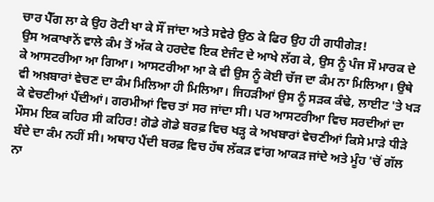ਚਾਰ ਪੈੱਗ ਲਾ ਕੇ ਉਹ ਰੋਟੀ ਖਾ ਕੇ ਸੌਂ ਜਾਂਦਾ ਅਤੇ ਸਵੇਰੇ ਉਠ ਕੇ ਫਿਰ ਉਹ ਹੀ ਗਧੀਗੇੜ!
ਉਸ ਅਕਾਖਾਨੇਂ ਵਾਲੇ ਕੰਮ ਤੋਂ ਅੱਕ ਕੇ ਹਰਦੇਵ ਇਕ ਏਜੰਟ ਦੇ ਆਖੇ ਲੱਗ ਕੇ, ਉਸ ਨੂੰ ਪੰਜ ਸੌ ਮਾਰਕ ਦੇ ਕੇ ਆਸਟਰੀਆ ਆ ਗਿਆ। ਆਸਟਰੀਆ ਆ ਕੇ ਵੀ ਉਸ ਨੂੰ ਕੋਈ ਚੱਜ ਦਾ ਕੰਮ ਨਾ ਮਿਲਿਆ। ਉਥੇ ਵੀ ਅਖ਼ਬਾਰਾਂ ਵੇਚਣ ਦਾ ਕੰਮ ਮਿਲਿਆ ਹੀ ਮਿਲਿਆ। ਜਿਹੜੀਆਂ ਉਸ ਨੂੰ ਸੜਕ ਕੰਢੇ, ਲਾਈਟ 'ਤੇ ਖੜ ਕੇ ਵੇਚਣੀਆਂ ਪੈਂਦੀਆਂ। ਗਰਮੀਆਂ ਵਿਚ ਤਾਂ ਸਰ ਜਾਂਦਾ ਸੀ। ਪਰ ਆਸਟਰੀਆ ਵਿਚ ਸਰਦੀਆਂ ਦਾ ਮੌਸਮ ਇਕ ਕਹਿਰ ਸੀ ਕਹਿਰ! ਗੋਡੇ ਗੋਡੇ ਬਰਫ਼ ਵਿਚ ਖੜ੍ਹ ਕੇ ਅਖਬਾਰਾਂ ਵੇਚਣੀਆਂ ਕਿਸੇ ਮਾੜੇ ਧੀੜੇ ਬੰਦੇ ਦਾ ਕੰਮ ਨਹੀਂ ਸੀ। ਅਥਾਹ ਪੈਂਦੀ ਬਰਫ਼ ਵਿਚ ਹੱਥ ਲੱਕੜ ਵਾਂਗ ਆਕੜ ਜਾਂਦੇ ਅਤੇ ਮੂੰਹ 'ਚੋਂ ਗੱਲ ਨਾ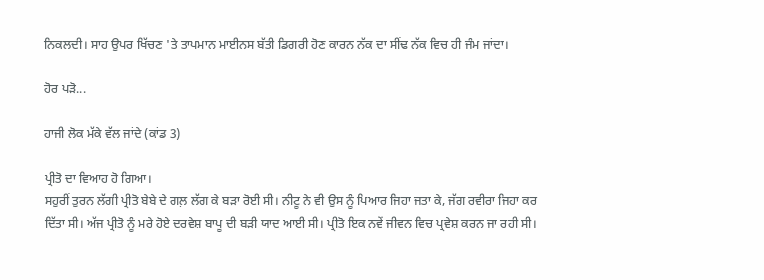ਨਿਕਲਦੀ। ਸਾਹ ਉਪਰ ਖਿੱਚਣ 'ਤੇ ਤਾਪਮਾਨ ਮਾਈਨਸ ਬੱਤੀ ਡਿਗਰੀ ਹੋਣ ਕਾਰਨ ਨੱਕ ਦਾ ਸੀਂਢ ਨੱਕ ਵਿਚ ਹੀ ਜੰਮ ਜਾਂਦਾ।

ਹੋਰ ਪੜੋ...

ਹਾਜੀ ਲੋਕ ਮੱਕੇ ਵੱਲ ਜਾਂਦੇ (ਕਾਂਡ 3)

ਪ੍ਰੀਤੋ ਦਾ ਵਿਆਹ ਹੋ ਗਿਆ।
ਸਹੁਰੀਂ ਤੁਰਨ ਲੱਗੀ ਪ੍ਰੀਤੋ ਬੇਬੇ ਦੇ ਗਲ਼ ਲੱਗ ਕੇ ਬੜਾ ਰੋਈ ਸੀ। ਨੀਟੂ ਨੇ ਵੀ ਉਸ ਨੂੰ ਪਿਆਰ ਜਿਹਾ ਜਤਾ ਕੇ, ਜੱਗ ਰਵੀਰਾ ਜਿਹਾ ਕਰ ਦਿੱਤਾ ਸੀ। ਅੱਜ ਪ੍ਰੀਤੋ ਨੂੰ ਮਰੇ ਹੋਏ ਦਰਵੇਸ਼ ਬਾਪੂ ਦੀ ਬੜੀ ਯਾਦ ਆਈ ਸੀ। ਪ੍ਰੀਤੋ ਇਕ ਨਵੇਂ ਜੀਵਨ ਵਿਚ ਪ੍ਰਵੇਸ਼ ਕਰਨ ਜਾ ਰਹੀ ਸੀ।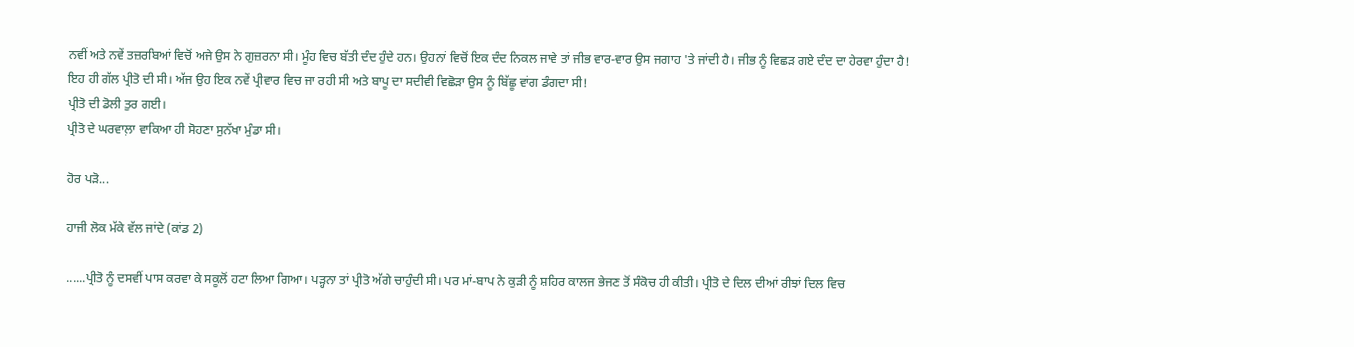ਨਵੀਂ ਅਤੇ ਨਵੇਂ ਤਜ਼ਰਬਿਆਂ ਵਿਚੋਂ ਅਜੇ ਉਸ ਨੇ ਗੁਜ਼ਰਨਾ ਸੀ। ਮੂੰਹ ਵਿਚ ਬੱਤੀ ਦੰਦ ਹੁੰਦੇ ਹਨ। ਉਹਨਾਂ ਵਿਚੋਂ ਇਕ ਦੰਦ ਨਿਕਲ ਜਾਵੇ ਤਾਂ ਜੀਭ ਵਾਰ-ਵਾਰ ਉਸ ਜਗਾਹ 'ਤੇ ਜਾਂਦੀ ਹੈ। ਜੀਭ ਨੂੰ ਵਿਛੜ ਗਏ ਦੰਦ ਦਾ ਹੇਰਵਾ ਹੁੰਦਾ ਹੈ! ਇਹ ਹੀ ਗੱਲ ਪ੍ਰੀਤੋ ਦੀ ਸੀ। ਅੱਜ ਉਹ ਇਕ ਨਵੇਂ ਪ੍ਰੀਵਾਰ ਵਿਚ ਜਾ ਰਹੀ ਸੀ ਅਤੇ ਬਾਪੂ ਦਾ ਸਦੀਵੀ ਵਿਛੋੜਾ ਉਸ ਨੂੰ ਬਿੱਛੂ ਵਾਂਗ ਡੰਗਦਾ ਸੀ!
ਪ੍ਰੀਤੋ ਦੀ ਡੋਲੀ ਤੁਰ ਗਈ।
ਪ੍ਰੀਤੋ ਦੇ ਘਰਵਾਲ਼ਾ ਵਾਕਿਆ ਹੀ ਸੋਹਣਾ ਸੁਨੱਖਾ ਮੁੰਡਾ ਸੀ।

ਹੋਰ ਪੜੋ...

ਹਾਜੀ ਲੋਕ ਮੱਕੇ ਵੱਲ ਜਾਂਦੇ (ਕਾਂਡ 2)

......ਪ੍ਰੀਤੋ ਨੂੰ ਦਸਵੀਂ ਪਾਸ ਕਰਵਾ ਕੇ ਸਕੂਲੋਂ ਹਟਾ ਲਿਆ ਗਿਆ। ਪੜ੍ਹਨਾ ਤਾਂ ਪ੍ਰੀਤੋ ਅੱਗੇ ਚਾਹੁੰਦੀ ਸੀ। ਪਰ ਮਾਂ-ਬਾਪ ਨੇ ਕੁੜੀ ਨੂੰ ਸ਼ਹਿਰ ਕਾਲਜ ਭੇਜਣ ਤੋਂ ਸੰਕੋਚ ਹੀ ਕੀਤੀ। ਪ੍ਰੀਤੋ ਦੇ ਦਿਲ ਦੀਆਂ ਰੀਝਾਂ ਦਿਲ ਵਿਚ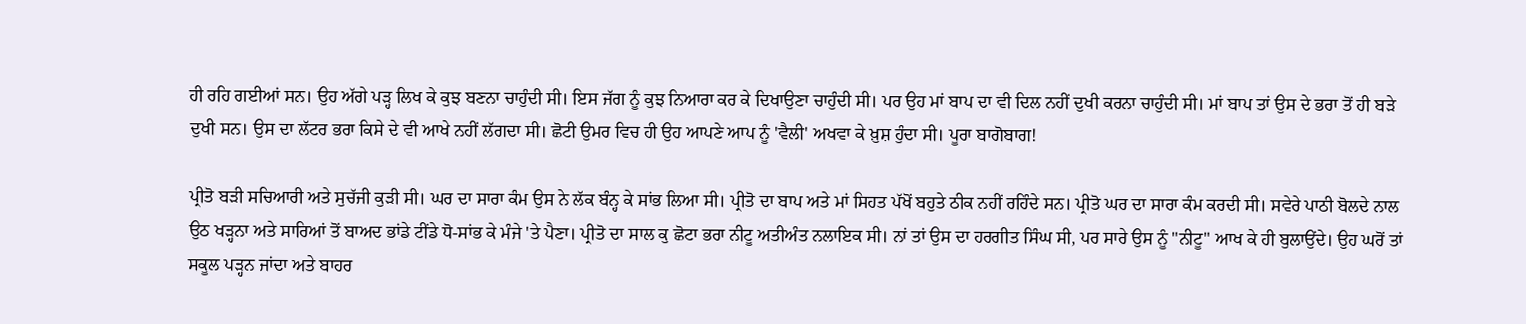ਹੀ ਰਹਿ ਗਈਆਂ ਸਨ। ਉਹ ਅੱਗੇ ਪੜ੍ਹ ਲਿਖ ਕੇ ਕੁਝ ਬਣਨਾ ਚਾਹੁੰਦੀ ਸੀ। ਇਸ ਜੱਗ ਨੂੰ ਕੁਝ ਨਿਆਰਾ ਕਰ ਕੇ ਦਿਖਾਉਣਾ ਚਾਹੁੰਦੀ ਸੀ। ਪਰ ਉਹ ਮਾਂ ਬਾਪ ਦਾ ਵੀ ਦਿਲ ਨਹੀਂ ਦੁਖੀ ਕਰਨਾ ਚਾਹੁੰਦੀ ਸੀ। ਮਾਂ ਬਾਪ ਤਾਂ ਉਸ ਦੇ ਭਰਾ ਤੋਂ ਹੀ ਬੜੇ ਦੁਖੀ ਸਨ। ਉਸ ਦਾ ਲੱਟਰ ਭਰਾ ਕਿਸੇ ਦੇ ਵੀ ਆਖੇ ਨਹੀਂ ਲੱਗਦਾ ਸੀ। ਛੋਟੀ ਉਮਰ ਵਿਚ ਹੀ ਉਹ ਆਪਣੇ ਆਪ ਨੂੰ 'ਵੈਲੀ' ਅਖਵਾ ਕੇ ਖ਼ੁਸ਼ ਹੁੰਦਾ ਸੀ। ਪੂਰਾ ਬਾਗੋਬਾਗ!

ਪ੍ਰੀਤੋ ਬੜੀ ਸਚਿਆਰੀ ਅਤੇ ਸੁਚੱਜੀ ਕੁੜੀ ਸੀ। ਘਰ ਦਾ ਸਾਰਾ ਕੰਮ ਉਸ ਨੇ ਲੱਕ ਬੰਨ੍ਹ ਕੇ ਸਾਂਭ ਲਿਆ ਸੀ। ਪ੍ਰੀਤੋ ਦਾ ਬਾਪ ਅਤੇ ਮਾਂ ਸਿਹਤ ਪੱਖੋਂ ਬਹੁਤੇ ਠੀਕ ਨਹੀਂ ਰਹਿੰਦੇ ਸਨ। ਪ੍ਰੀਤੋ ਘਰ ਦਾ ਸਾਰਾ ਕੰਮ ਕਰਦੀ ਸੀ। ਸਵੇਰੇ ਪਾਠੀ ਬੋਲਦੇ ਨਾਲ ਉਠ ਖੜ੍ਹਨਾ ਅਤੇ ਸਾਰਿਆਂ ਤੋਂ ਬਾਅਦ ਭਾਂਡੇ ਟੀਂਡੇ ਧੋ-ਸਾਂਭ ਕੇ ਮੰਜੇ 'ਤੇ ਪੈਣਾ। ਪ੍ਰੀਤੋ ਦਾ ਸਾਲ ਕੁ ਛੋਟਾ ਭਰਾ ਨੀਟੂ ਅਤੀਅੰਤ ਨਲਾਇਕ ਸੀ। ਨਾਂ ਤਾਂ ਉਸ ਦਾ ਹਰਗੀਤ ਸਿੰਘ ਸੀ, ਪਰ ਸਾਰੇ ਉਸ ਨੂੰ "ਨੀਟੂ" ਆਖ ਕੇ ਹੀ ਬੁਲਾਉਂਦੇ। ਉਹ ਘਰੋਂ ਤਾਂ ਸਕੂਲ ਪੜ੍ਹਨ ਜਾਂਦਾ ਅਤੇ ਬਾਹਰ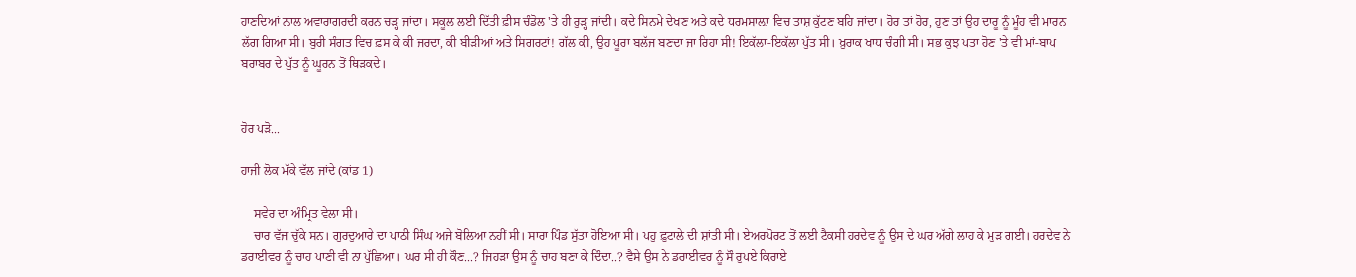ਹਾਣਦਿਆਂ ਨਾਲ ਅਵਾਰਾਗਰਦੀ ਕਰਨ ਚੜ੍ਹ ਜਾਂਦਾ। ਸਕੂਲ ਲਈ ਦਿੱਤੀ ਫ਼ੀਸ ਚੰਡੋਲ 'ਤੇ ਹੀ ਰੁੜ੍ਹ ਜਾਂਦੀ। ਕਦੇ ਸਿਨਮੇ ਦੇਖਣ ਅਤੇ ਕਦੇ ਧਰਮਸਾਲ਼ਾ ਵਿਚ ਤਾਸ਼ ਕੁੱਟਣ ਬਹਿ ਜਾਂਦਾ। ਹੋਰ ਤਾਂ ਹੋਰ, ਹੁਣ ਤਾਂ ਉਹ ਦਾਰੂ ਨੂੰ ਮੂੰਹ ਵੀ ਮਾਰਨ ਲੱਗ ਗਿਆ ਸੀ। ਬੁਰੀ ਸੰਗਤ ਵਿਚ ਫ਼ਸ ਕੇ ਕੀ ਜਰਦਾ, ਕੀ ਬੀੜੀਆਂ ਅਤੇ ਸਿਗਰਟਾਂ! ਗੱਲ ਕੀ, ਉਹ ਪੂਰਾ ਬਲੱਜ ਬਣਦਾ ਜਾ ਰਿਹਾ ਸੀ! ਇਕੱਲਾ-ਇਕੱਲਾ ਪੁੱਤ ਸੀ। ਖ਼ੁਰਾਕ ਖਾਧ ਚੰਗੀ ਸੀ। ਸਭ ਕੁਝ ਪਤਾ ਹੋਣ 'ਤੇ ਵੀ ਮਾਂ-ਬਾਪ ਬਰਾਬਰ ਦੇ ਪੁੱਤ ਨੂੰ ਘੂਰਨ ਤੋਂ ਥਿੜਕਦੇ।


ਹੋਰ ਪੜੋ...

ਹਾਜੀ ਲੋਕ ਮੱਕੇ ਵੱਲ ਜਾਂਦੇ (ਕਾਂਡ 1)

    ਸਵੇਰ ਦਾ ਅੰਮ੍ਰਿਤ ਵੇਲਾ ਸੀ।
    ਚਾਰ ਵੱਜ ਚੁੱਕੇ ਸਨ। ਗੁਰਦੁਆਰੇ ਦਾ ਪਾਠੀ ਸਿੰਘ ਅਜੇ ਬੋਲਿਆ ਨਹੀਂ ਸੀ। ਸਾਰਾ ਪਿੰਡ ਸੁੱਤਾ ਹੋਇਆ ਸੀ। ਪਹੁ ਫ਼ੁਟਾਲੇ ਦੀ ਸ਼ਾਂਤੀ ਸੀ। ਏਅਰਪੋਰਟ ਤੋਂ ਲਈ ਟੈਕਸੀ ਹਰਦੇਵ ਨੂੰ ਉਸ ਦੇ ਘਰ ਅੱਗੇ ਲਾਹ ਕੇ ਮੁੜ ਗਈ। ਹਰਦੇਵ ਨੇ ਡਰਾਈਵਰ ਨੂੰ ਚਾਹ ਪਾਣੀ ਵੀ ਨਾ ਪੁੱਛਿਆ। ਘਰ ਸੀ ਹੀ ਕੌਣ...? ਜਿਹੜਾ ਉਸ ਨੂੰ ਚਾਹ ਬਣਾ ਕੇ ਦਿੰਦਾ..? ਵੈਸੇ ਉਸ ਨੇ ਡਰਾਈਵਰ ਨੂੰ ਸੌ ਰੁਪਏ ਕਿਰਾਏ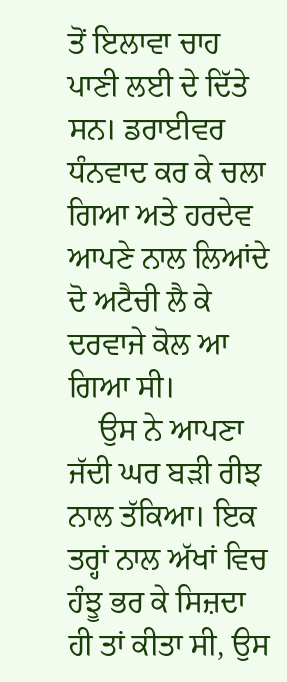ਤੋਂ ਇਲਾਵਾ ਚਾਹ ਪਾਣੀ ਲਈ ਦੇ ਦਿੱਤੇ ਸਨ। ਡਰਾਈਵਰ ਧੰਨਵਾਦ ਕਰ ਕੇ ਚਲਾ ਗਿਆ ਅਤੇ ਹਰਦੇਵ ਆਪਣੇ ਨਾਲ ਲਿਆਂਦੇ ਦੋ ਅਟੈਚੀ ਲੈ ਕੇ ਦਰਵਾਜੇ ਕੋਲ ਆ ਗਿਆ ਸੀ।
    ਉਸ ਨੇ ਆਪਣਾ ਜੱਦੀ ਘਰ ਬੜੀ ਰੀਝ ਨਾਲ ਤੱਕਿਆ। ਇਕ ਤਰ੍ਹਾਂ ਨਾਲ ਅੱਖਾਂ ਵਿਚ ਹੰਝੂ ਭਰ ਕੇ ਸਿਜ਼ਦਾ ਹੀ ਤਾਂ ਕੀਤਾ ਸੀ, ਉਸ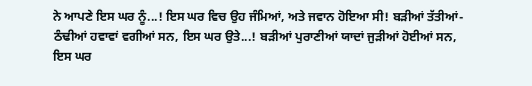ਨੇ ਆਪਣੇ ਇਸ ਘਰ ਨੂੰ...! ਇਸ ਘਰ ਵਿਚ ਉਹ ਜੰਮਿਆਂ, ਅਤੇ ਜਵਾਨ ਹੋਇਆ ਸੀ! ਬੜੀਆਂ ਤੱਤੀਆਂ-ਠੰਢੀਆਂ ਹਵਾਵਾਂ ਵਗੀਆਂ ਸਨ, ਇਸ ਘਰ ਉਤੇ...! ਬੜੀਆਂ ਪੁਰਾਣੀਆਂ ਯਾਦਾਂ ਜੁੜੀਆਂ ਹੋਈਆਂ ਸਨ, ਇਸ ਘਰ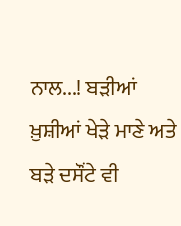ਨਾਲ...! ਬੜੀਆਂ ਖ਼ੁਸ਼ੀਆਂ ਖੇੜੇ ਮਾਣੇ ਅਤੇ ਬੜੇ ਦਸੌਂਟੇ ਵੀ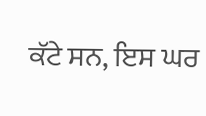ਕੱਟੇ ਸਨ, ਇਸ ਘਰ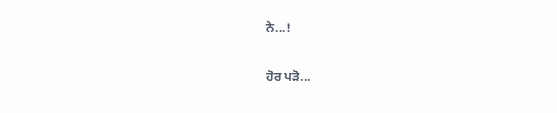ਨੇ...!

ਹੋਰ ਪੜੋ...